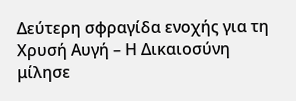Δεύτερη σφραγίδα ενοχής για τη Χρυσή Αυγή – Η Δικαιοσύνη μίλησε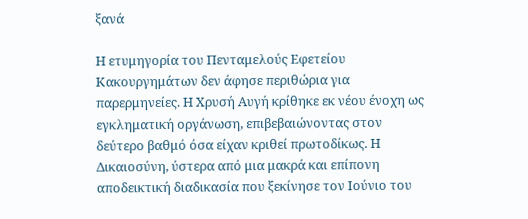ξανά

Η ετυμηγορία του Πενταμελούς Εφετείου Κακουργημάτων δεν άφησε περιθώρια για παρερμηνείες. Η Χρυσή Αυγή κρίθηκε εκ νέου ένοχη ως εγκληματική οργάνωση, επιβεβαιώνοντας στον δεύτερο βαθμό όσα είχαν κριθεί πρωτοδίκως. Η Δικαιοσύνη, ύστερα από μια μακρά και επίπονη αποδεικτική διαδικασία που ξεκίνησε τον Ιούνιο του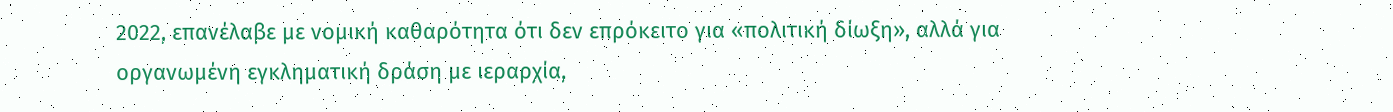2022, επανέλαβε με νομική καθαρότητα ότι δεν επρόκειτο για «πολιτική δίωξη», αλλά για οργανωμένη εγκληματική δράση με ιεραρχία,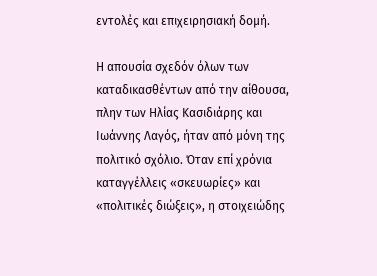εντολές και επιχειρησιακή δομή.

Η απουσία σχεδόν όλων των καταδικασθέντων από την αίθουσα, πλην των Ηλίας Κασιδιάρης και Ιωάννης Λαγός, ήταν από μόνη της πολιτικό σχόλιο. Όταν επί χρόνια καταγγέλλεις «σκευωρίες» και «πολιτικές διώξεις», η στοιχειώδης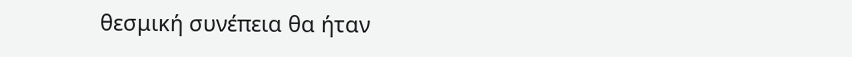θεσμική συνέπεια θα ήταν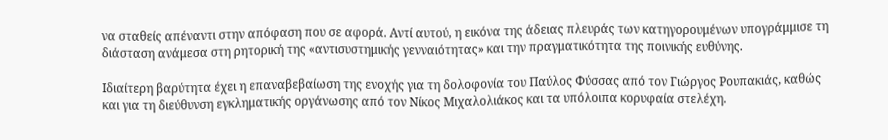να σταθείς απέναντι στην απόφαση που σε αφορά. Αντί αυτού, η εικόνα της άδειας πλευράς των κατηγορουμένων υπογράμμισε τη διάσταση ανάμεσα στη ρητορική της «αντισυστημικής γενναιότητας» και την πραγματικότητα της ποινικής ευθύνης.

Ιδιαίτερη βαρύτητα έχει η επαναβεβαίωση της ενοχής για τη δολοφονία του Παύλος Φύσσας από τον Γιώργος Ρουπακιάς, καθώς και για τη διεύθυνση εγκληματικής οργάνωσης από τον Νίκος Μιχαλολιάκος και τα υπόλοιπα κορυφαία στελέχη.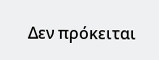Δεν πρόκειται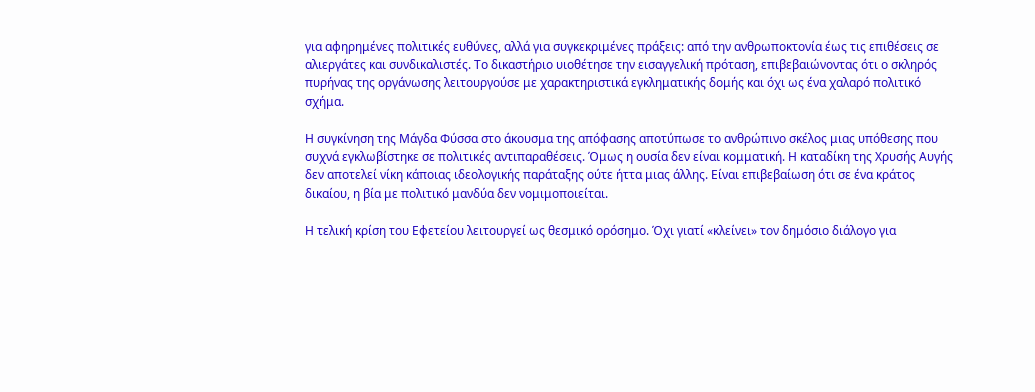για αφηρημένες πολιτικές ευθύνες, αλλά για συγκεκριμένες πράξεις: από την ανθρωποκτονία έως τις επιθέσεις σε αλιεργάτες και συνδικαλιστές. Το δικαστήριο υιοθέτησε την εισαγγελική πρόταση, επιβεβαιώνοντας ότι ο σκληρός πυρήνας της οργάνωσης λειτουργούσε με χαρακτηριστικά εγκληματικής δομής και όχι ως ένα χαλαρό πολιτικό σχήμα.

Η συγκίνηση της Μάγδα Φύσσα στο άκουσμα της απόφασης αποτύπωσε το ανθρώπινο σκέλος μιας υπόθεσης που συχνά εγκλωβίστηκε σε πολιτικές αντιπαραθέσεις. Όμως η ουσία δεν είναι κομματική. Η καταδίκη της Χρυσής Αυγής δεν αποτελεί νίκη κάποιας ιδεολογικής παράταξης ούτε ήττα μιας άλλης. Είναι επιβεβαίωση ότι σε ένα κράτος δικαίου, η βία με πολιτικό μανδύα δεν νομιμοποιείται.

Η τελική κρίση του Εφετείου λειτουργεί ως θεσμικό ορόσημο. Όχι γιατί «κλείνει» τον δημόσιο διάλογο για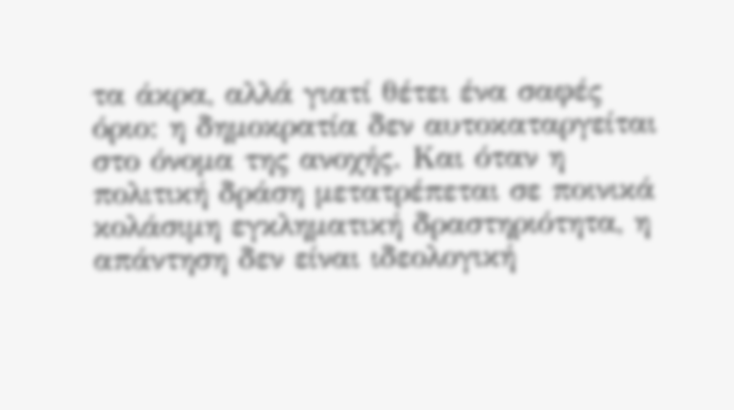τα άκρα, αλλά γιατί θέτει ένα σαφές όριο: η δημοκρατία δεν αυτοκαταργείται στο όνομα της ανοχής. Και όταν η πολιτική δράση μετατρέπεται σε ποινικά κολάσιμη εγκληματική δραστηριότητα, η απάντηση δεν είναι ιδεολογική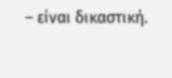– είναι δικαστική.